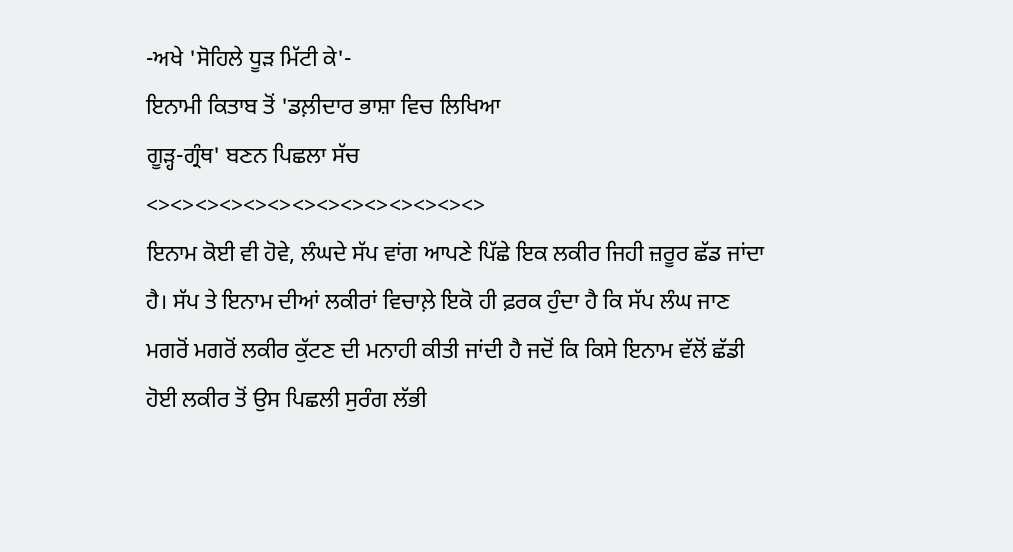-ਅਖੇ 'ਸੋਹਿਲੇ ਧੂੜ ਮਿੱਟੀ ਕੇ'-
ਇਨਾਮੀ ਕਿਤਾਬ ਤੋਂ 'ਡਲ਼ੀਦਾਰ ਭਾਸ਼ਾ ਵਿਚ ਲਿਖਿਆ
ਗੂੜ੍ਹ-ਗ੍ਰੰਥ' ਬਣਨ ਪਿਛਲਾ ਸੱਚ
<><><><><><><><><><><><><><>
ਇਨਾਮ ਕੋਈ ਵੀ ਹੋਵੇ, ਲੰਘਦੇ ਸੱਪ ਵਾਂਗ ਆਪਣੇ ਪਿੱਛੇ ਇਕ ਲਕੀਰ ਜਿਹੀ ਜ਼ਰੂਰ ਛੱਡ ਜਾਂਦਾ ਹੈ। ਸੱਪ ਤੇ ਇਨਾਮ ਦੀਆਂ ਲਕੀਰਾਂ ਵਿਚਾਲ਼ੇ ਇਕੋ ਹੀ ਫ਼ਰਕ ਹੁੰਦਾ ਹੈ ਕਿ ਸੱਪ ਲੰਘ ਜਾਣ ਮਗਰੋਂ ਮਗਰੋਂ ਲਕੀਰ ਕੁੱਟਣ ਦੀ ਮਨਾਹੀ ਕੀਤੀ ਜਾਂਦੀ ਹੈ ਜਦੋਂ ਕਿ ਕਿਸੇ ਇਨਾਮ ਵੱਲੋਂ ਛੱਡੀ ਹੋਈ ਲਕੀਰ ਤੋਂ ਉਸ ਪਿਛਲੀ ਸੁਰੰਗ ਲੱਭੀ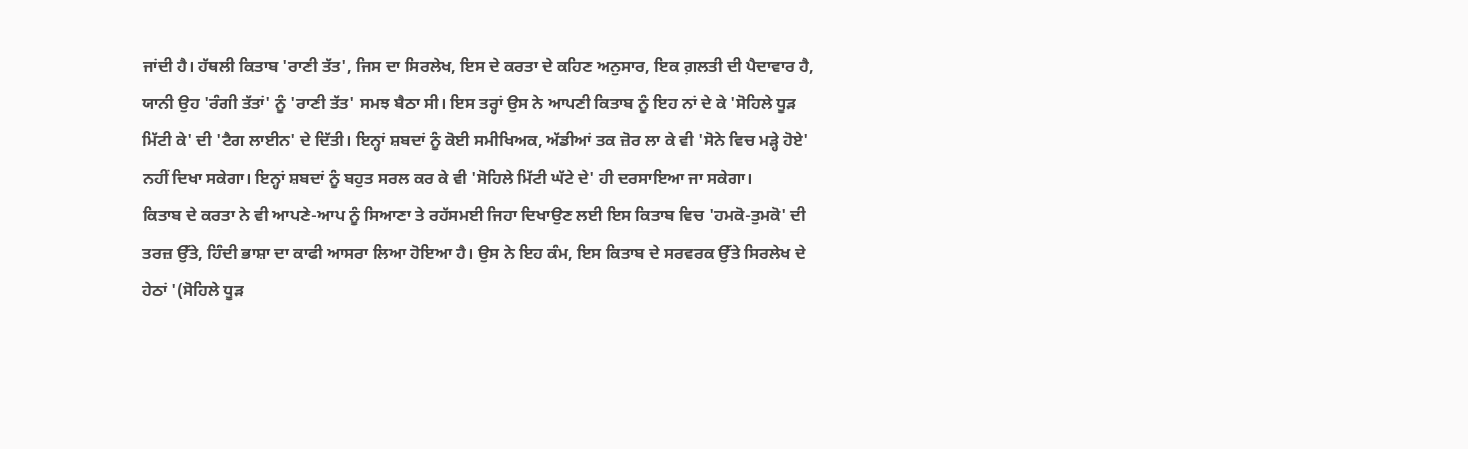ਜਾਂਦੀ ਹੈ। ਹੱਥਲੀ ਕਿਤਾਬ 'ਰਾਣੀ ਤੱਤ', ਜਿਸ ਦਾ ਸਿਰਲੇਖ, ਇਸ ਦੇ ਕਰਤਾ ਦੇ ਕਹਿਣ ਅਨੁਸਾਰ, ਇਕ ਗ਼ਲਤੀ ਦੀ ਪੈਦਾਵਾਰ ਹੈ, ਯਾਨੀ ਉਹ 'ਰੰਗੀ ਤੱਤਾਂ' ਨੂੰ 'ਰਾਣੀ ਤੱਤ' ਸਮਝ ਬੈਠਾ ਸੀ। ਇਸ ਤਰ੍ਹਾਂ ਉਸ ਨੇ ਆਪਣੀ ਕਿਤਾਬ ਨੂੰ ਇਹ ਨਾਂ ਦੇ ਕੇ 'ਸੋਹਿਲੇ ਧੂੜ ਮਿੱਟੀ ਕੇ' ਦੀ 'ਟੈਗ ਲਾਈਨ' ਦੇ ਦਿੱਤੀ। ਇਨ੍ਹਾਂ ਸ਼ਬਦਾਂ ਨੂੰ ਕੋਈ ਸਮੀਖਿਅਕ, ਅੱਡੀਆਂ ਤਕ ਜ਼ੋਰ ਲਾ ਕੇ ਵੀ 'ਸੋਨੇ ਵਿਚ ਮੜ੍ਹੇ ਹੋਏ' ਨਹੀਂ ਦਿਖਾ ਸਕੇਗਾ। ਇਨ੍ਹਾਂ ਸ਼ਬਦਾਂ ਨੂੰ ਬਹੁਤ ਸਰਲ ਕਰ ਕੇ ਵੀ 'ਸੋਹਿਲੇ ਮਿੱਟੀ ਘੱਟੇ ਦੇ' ਹੀ ਦਰਸਾਇਆ ਜਾ ਸਕੇਗਾ।
ਕਿਤਾਬ ਦੇ ਕਰਤਾ ਨੇ ਵੀ ਆਪਣੇ-ਆਪ ਨੂੰ ਸਿਆਣਾ ਤੇ ਰਹੱਸਮਈ ਜਿਹਾ ਦਿਖਾਉਣ ਲਈ ਇਸ ਕਿਤਾਬ ਵਿਚ 'ਹਮਕੋ-ਤੁਮਕੋ' ਦੀ ਤਰਜ਼ ਉੱਤੇ, ਹਿੰਦੀ ਭਾਸ਼ਾ ਦਾ ਕਾਫੀ ਆਸਰਾ ਲਿਆ ਹੋਇਆ ਹੈ। ਉਸ ਨੇ ਇਹ ਕੰਮ, ਇਸ ਕਿਤਾਬ ਦੇ ਸਰਵਰਕ ਉੱਤੇ ਸਿਰਲੇਖ ਦੇ ਹੇਠਾਂ '(ਸੋਹਿਲੇ ਧੂੜ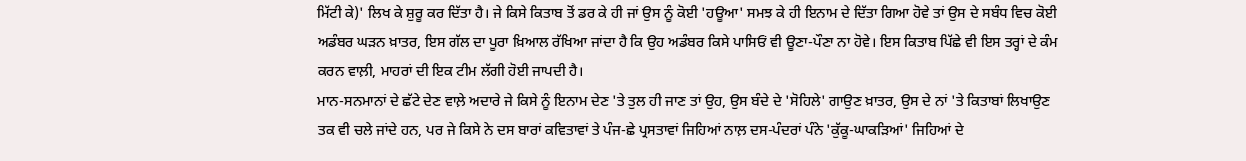ਮਿੱਟੀ ਕੇ)' ਲਿਖ ਕੇ ਸ਼ੁਰੂ ਕਰ ਦਿੱਤਾ ਹੈ। ਜੇ ਕਿਸੇ ਕਿਤਾਬ ਤੋਂ ਡਰ ਕੇ ਹੀ ਜਾਂ ਉਸ ਨੂੰ ਕੋਈ 'ਹਊਆ' ਸਮਝ ਕੇ ਹੀ ਇਨਾਮ ਦੇ ਦਿੱਤਾ ਗਿਆ ਹੋਵੇ ਤਾਂ ਉਸ ਦੇ ਸਬੰਧ ਵਿਚ ਕੋਈ ਅਡੰਬਰ ਘੜਨ ਖ਼ਾਤਰ, ਇਸ ਗੱਲ ਦਾ ਪੂਰਾ ਖ਼ਿਆਲ ਰੱਖਿਆ ਜਾਂਦਾ ਹੈ ਕਿ ਉਹ ਅਡੰਬਰ ਕਿਸੇ ਪਾਸਿਓਂ ਵੀ ਊਣਾ-ਪੌਣਾ ਨਾ ਹੋਵੇ। ਇਸ ਕਿਤਾਬ ਪਿੱਛੇ ਵੀ ਇਸ ਤਰ੍ਹਾਂ ਦੇ ਕੰਮ ਕਰਨ ਵਾਲ਼ੀ, ਮਾਹਰਾਂ ਦੀ ਇਕ ਟੀਮ ਲੱਗੀ ਹੋਈ ਜਾਪਦੀ ਹੈ।
ਮਾਨ-ਸਨਮਾਨਾਂ ਦੇ ਛੱਟੇ ਦੇਣ ਵਾਲ਼ੇ ਅਦਾਰੇ ਜੇ ਕਿਸੇ ਨੂੰ ਇਨਾਮ ਦੇਣ 'ਤੇ ਤੁਲ ਹੀ ਜਾਣ ਤਾਂ ਉਹ, ਉਸ ਬੰਦੇ ਦੇ 'ਸੋਹਿਲੇ' ਗਾਉਣ ਖ਼ਾਤਰ, ਉਸ ਦੇ ਨਾਂ 'ਤੇ ਕਿਤਾਬਾਂ ਲਿਖਾਉਣ ਤਕ ਵੀ ਚਲੇ ਜਾਂਦੇ ਹਨ, ਪਰ ਜੇ ਕਿਸੇ ਨੇ ਦਸ ਬਾਰਾਂ ਕਵਿਤਾਵਾਂ ਤੇ ਪੰਜ-ਛੇ ਪ੍ਰਸਤਾਵਾਂ ਜਿਹਿਆਂ ਨਾਲ਼ ਦਸ-ਪੰਦਰਾਂ ਪੰਨੇ 'ਕੁੱਕੂ-ਘਾਕੜਿਆਂ' ਜਿਹਿਆਂ ਦੇ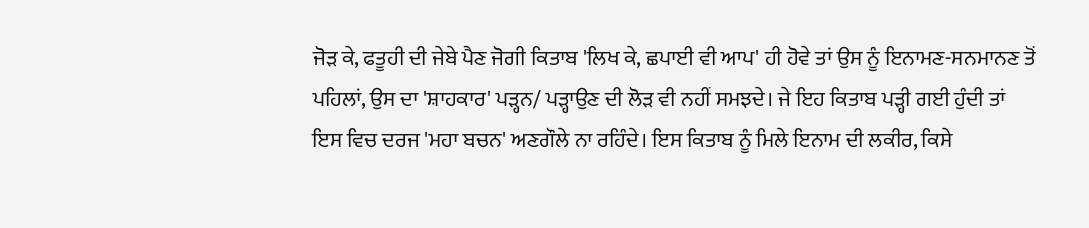ਜੋੜ ਕੇ, ਫਤੂਹੀ ਦੀ ਜੇਬੇ ਪੈਣ ਜੋਗੀ ਕਿਤਾਬ 'ਲਿਖ ਕੇ, ਛਪਾਈ ਵੀ ਆਪ' ਹੀ ਹੋਵੇ ਤਾਂ ਉਸ ਨੂੰ ਇਨਾਮਣ-ਸਨਮਾਨਣ ਤੋਂ ਪਹਿਲਾਂ, ਉਸ ਦਾ 'ਸ਼ਾਹਕਾਰ' ਪੜ੍ਹਨ/ ਪੜ੍ਹਾਉਣ ਦੀ ਲੋੜ ਵੀ ਨਹੀਂ ਸਮਝਦੇ। ਜੇ ਇਹ ਕਿਤਾਬ ਪੜ੍ਹੀ ਗਈ ਹੁੰਦੀ ਤਾਂ ਇਸ ਵਿਚ ਦਰਜ 'ਮਹਾ ਬਚਨ' ਅਣਗੌਲੇ ਨਾ ਰਹਿੰਦੇ। ਇਸ ਕਿਤਾਬ ਨੂੰ ਮਿਲੇ ਇਨਾਮ ਦੀ ਲਕੀਰ, ਕਿਸੇ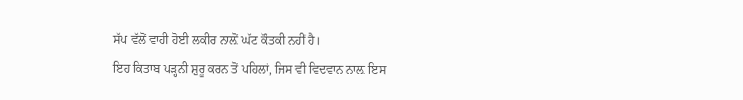ਸੱਪ ਵੱਲੋਂ ਵਾਹੀ ਹੋਈ ਲਕੀਰ ਨਾਲ਼ੋਂ ਘੱਟ ਕੌਤਕੀ ਨਹੀਂ ਹੈ।
ਇਹ ਕਿਤਾਬ ਪੜ੍ਹਨੀ ਸ਼ੁਰੂ ਕਰਨ ਤੋਂ ਪਹਿਲਾਂ, ਜਿਸ ਵੀ ਵਿਦਵਾਨ ਨਾਲ਼ ਇਸ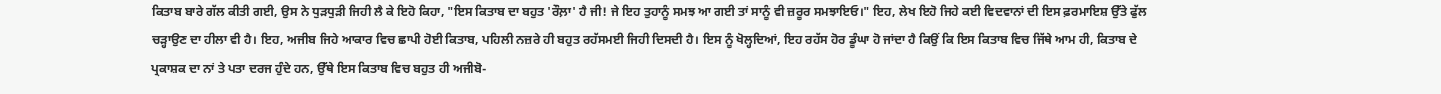ਕਿਤਾਬ ਬਾਰੇ ਗੱਲ ਕੀਤੀ ਗਈ, ਉਸ ਨੇ ਧੁੜਧੁੜੀ ਜਿਹੀ ਲੈ ਕੇ ਇਹੋ ਕਿਹਾ, "ਇਸ ਕਿਤਾਬ ਦਾ ਬਹੁਤ 'ਰੌਲ਼ਾ' ਹੈ ਜੀ! ਜੇ ਇਹ ਤੁਹਾਨੂੰ ਸਮਝ ਆ ਗਈ ਤਾਂ ਸਾਨੂੰ ਵੀ ਜ਼ਰੂਰ ਸਮਝਾਇਓ।" ਇਹ, ਲੇਖ ਇਹੋ ਜਿਹੇ ਕਈ ਵਿਦਵਾਨਾਂ ਦੀ ਇਸ ਫ਼ਰਮਾਇਸ਼ ਉੱਤੇ ਫੁੱਲ ਚੜ੍ਹਾਉਣ ਦਾ ਹੀਲਾ ਵੀ ਹੈ। ਇਹ, ਅਜੀਬ ਜਿਹੇ ਆਕਾਰ ਵਿਚ ਛਾਪੀ ਹੋਈ ਕਿਤਾਬ, ਪਹਿਲੀ ਨਜ਼ਰੇ ਹੀ ਬਹੁਤ ਰਹੱਸਮਈ ਜਿਹੀ ਦਿਸਦੀ ਹੈ। ਇਸ ਨੂੰ ਖੋਲ੍ਹਦਿਆਂ, ਇਹ ਰਹੱਸ ਹੋਰ ਡੂੰਘਾ ਹੋ ਜਾਂਦਾ ਹੈ ਕਿਉਂ ਕਿ ਇਸ ਕਿਤਾਬ ਵਿਚ ਜਿੱਥੇ ਆਮ ਹੀ, ਕਿਤਾਬ ਦੇ ਪ੍ਰਕਾਸ਼ਕ ਦਾ ਨਾਂ ਤੇ ਪਤਾ ਦਰਜ ਹੁੰਦੇ ਹਨ, ਉੱਥੇ ਇਸ ਕਿਤਾਬ ਵਿਚ ਬਹੁਤ ਹੀ ਅਜੀਬੋ-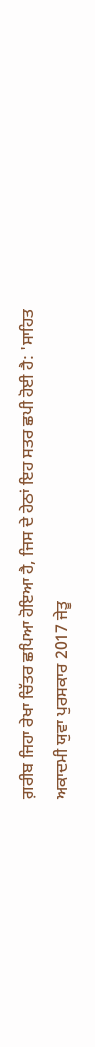ਗ਼ਰੀਬ ਜਿਹਾ ਰੇਖਾ ਚਿੱਤਰ ਛਪਿਆ ਹੋਇਆ ਹੈ, ਜਿਸ ਦੇ ਹੇਠਾਂ ਇਹ ਸਤਰ ਛਪੀ ਹੋਈ ਹੈ: 'ਸਾਹਿਤ ਅਕਾਦਮੀ ਯੁਵਾ ਪੁਰਸਕਾਰ 2017 ਜੇਤੂ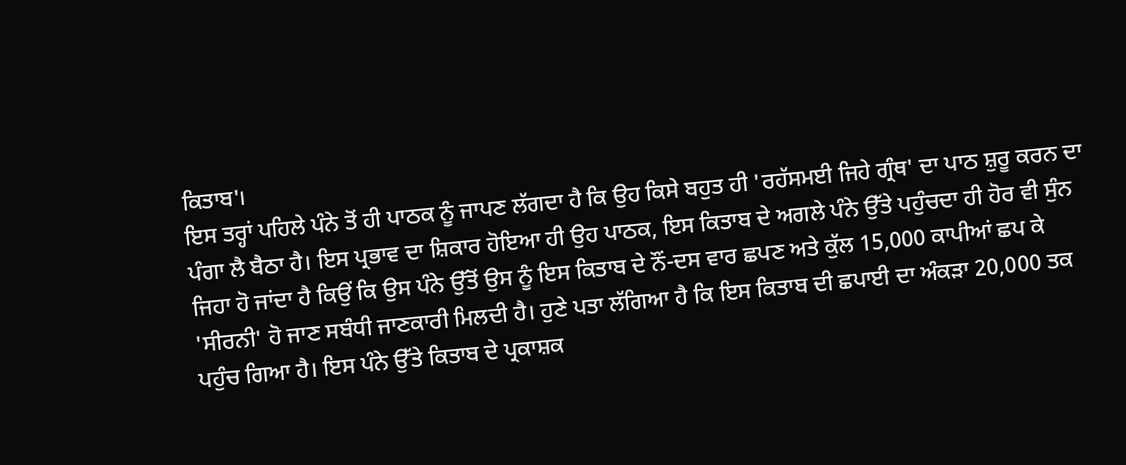ਕਿਤਾਬ'।
ਇਸ ਤਰ੍ਹਾਂ ਪਹਿਲੇ ਪੰਨੇ ਤੋਂ ਹੀ ਪਾਠਕ ਨੂੰ ਜਾਪਣ ਲੱਗਦਾ ਹੈ ਕਿ ਉਹ ਕਿਸੇ ਬਹੁਤ ਹੀ 'ਰਹੱਸਮਈ ਜਿਹੇ ਗ੍ਰੰਥ' ਦਾ ਪਾਠ ਸ਼ੁਰੂ ਕਰਨ ਦਾ ਪੰਗਾ ਲੈ ਬੈਠਾ ਹੈ। ਇਸ ਪ੍ਰਭਾਵ ਦਾ ਸ਼ਿਕਾਰ ਹੋਇਆ ਹੀ ਉਹ ਪਾਠਕ, ਇਸ ਕਿਤਾਬ ਦੇ ਅਗਲੇ ਪੰਨੇ ਉੱਤੇ ਪਹੁੰਚਦਾ ਹੀ ਹੋਰ ਵੀ ਸੁੰਨ ਜਿਹਾ ਹੋ ਜਾਂਦਾ ਹੈ ਕਿਉਂ ਕਿ ਉਸ ਪੰਨੇ ਉੱਤੋਂ ਉਸ ਨੂੰ ਇਸ ਕਿਤਾਬ ਦੇ ਨੌਂ-ਦਸ ਵਾਰ ਛਪਣ ਅਤੇ ਕੁੱਲ 15,000 ਕਾਪੀਆਂ ਛਪ ਕੇ 'ਸੀਰਨੀ' ਹੋ ਜਾਣ ਸਬੰਧੀ ਜਾਣਕਾਰੀ ਮਿਲਦੀ ਹੈ। ਹੁਣੇ ਪਤਾ ਲੱਗਿਆ ਹੈ ਕਿ ਇਸ ਕਿਤਾਬ ਦੀ ਛਪਾਈ ਦਾ ਅੰਕੜਾ 20,000 ਤਕ ਪਹੁੰਚ ਗਿਆ ਹੈ। ਇਸ ਪੰਨੇ ਉੱਤੇ ਕਿਤਾਬ ਦੇ ਪ੍ਰਕਾਸ਼ਕ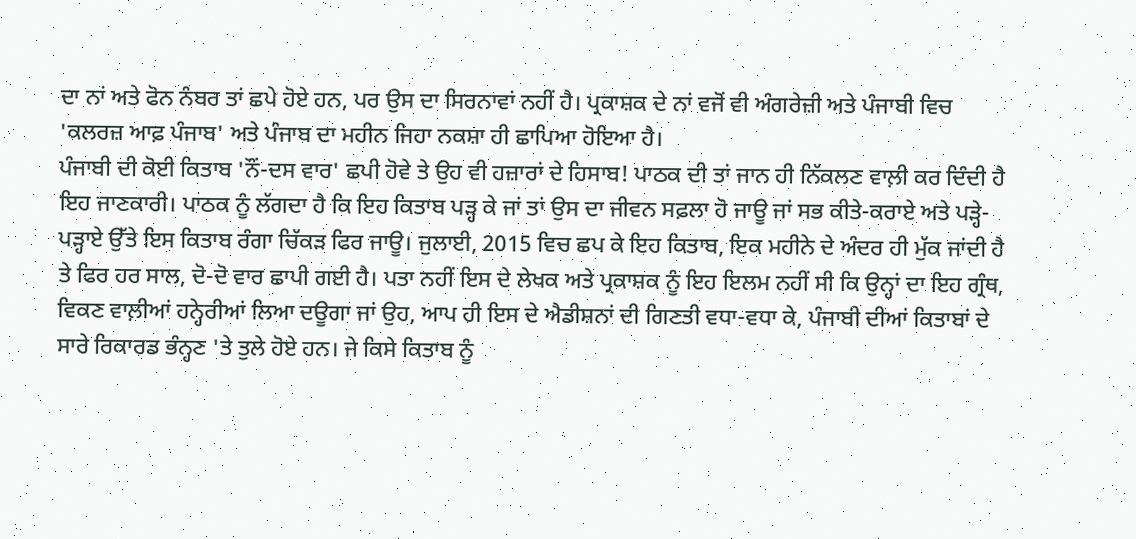ਦਾ ਨਾਂ ਅਤੇ ਫੋਨ ਨੰਬਰ ਤਾਂ ਛਪੇ ਹੋਏ ਹਨ, ਪਰ ਉਸ ਦਾ ਸਿਰਨਾਵਾਂ ਨਹੀਂ ਹੈ। ਪ੍ਰਕਾਸ਼ਕ ਦੇ ਨਾਂ ਵਜੋਂ ਵੀ ਅੰਗਰੇਜ਼ੀ ਅਤੇ ਪੰਜਾਬੀ ਵਿਚ 'ਕਲਰਜ਼ ਆਫ਼ ਪੰਜਾਬ' ਅਤੇ ਪੰਜਾਬ ਦਾ ਮਹੀਨ ਜਿਹਾ ਨਕਸ਼ਾ ਹੀ ਛਾਪਿਆ ਹੋਇਆ ਹੈ।
ਪੰਜਾਬੀ ਦੀ ਕੋਈ ਕਿਤਾਬ 'ਨੌਂ-ਦਸ ਵਾਰ' ਛਪੀ ਹੋਵੇ ਤੇ ਉਹ ਵੀ ਹਜ਼ਾਰਾਂ ਦੇ ਹਿਸਾਬ! ਪਾਠਕ ਦੀ ਤਾਂ ਜਾਨ ਹੀ ਨਿੱਕਲਣ ਵਾਲ਼ੀ ਕਰ ਦਿੰਦੀ ਹੈ ਇਹ ਜਾਣਕਾਰੀ। ਪਾਠਕ ਨੂੰ ਲੱਗਦਾ ਹੈ ਕਿ ਇਹ ਕਿਤਾਬ ਪੜ੍ਹ ਕੇ ਜਾਂ ਤਾਂ ਉਸ ਦਾ ਜੀਵਨ ਸਫ਼ਲਾ ਹੋ ਜਾਊ ਜਾਂ ਸਭ ਕੀਤੇ-ਕਰਾਏ ਅਤੇ ਪੜ੍ਹੇ-ਪੜ੍ਹਾਏ ਉੱਤੇ ਇਸ ਕਿਤਾਬ ਰੰਗਾ ਚਿੱਕੜ ਫਿਰ ਜਾਊ। ਜੁਲਾਈ, 2015 ਵਿਚ ਛਪ ਕੇ ਇਹ ਕਿਤਾਬ, ਇਕ ਮਹੀਨੇ ਦੇ ਅੰਦਰ ਹੀ ਮੁੱਕ ਜਾਂਦੀ ਹੈ ਤੇ ਫਿਰ ਹਰ ਸਾਲ, ਦੋ-ਦੋ ਵਾਰ ਛਾਪੀ ਗਈ ਹੈ। ਪਤਾ ਨਹੀਂ ਇਸ ਦੇ ਲੇਖਕ ਅਤੇ ਪ੍ਰਕਾਸ਼ਕ ਨੂੰ ਇਹ ਇਲਮ ਨਹੀਂ ਸੀ ਕਿ ਉਨ੍ਹਾਂ ਦਾ ਇਹ ਗ੍ਰੰਥ, ਵਿਕਣ ਵਾਲ਼ੀਆਂ ਹਨ੍ਹੇਰੀਆਂ ਲਿਆ ਦਊਗਾ ਜਾਂ ਉਹ, ਆਪ ਹੀ ਇਸ ਦੇ ਐਡੀਸ਼ਨਾਂ ਦੀ ਗਿਣਤੀ ਵਧਾ-ਵਧਾ ਕੇ, ਪੰਜਾਬੀ ਦੀਆਂ ਕਿਤਾਬਾਂ ਦੇ ਸਾਰੇ ਰਿਕਾਰਡ ਭੰਨ੍ਹਣ 'ਤੇ ਤੁਲੇ ਹੋਏ ਹਨ। ਜੇ ਕਿਸੇ ਕਿਤਾਬ ਨੂੰ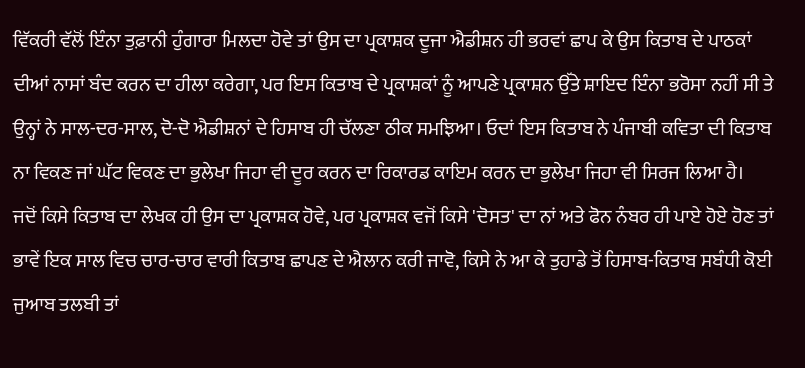ਵਿੱਕਰੀ ਵੱਲੋਂ ਇੰਨਾ ਤੁਫ਼ਾਨੀ ਹੁੰਗਾਰਾ ਮਿਲਦਾ ਹੋਵੇ ਤਾਂ ਉਸ ਦਾ ਪ੍ਰਕਾਸ਼ਕ ਦੂਜਾ ਐਡੀਸ਼ਨ ਹੀ ਭਰਵਾਂ ਛਾਪ ਕੇ ਉਸ ਕਿਤਾਬ ਦੇ ਪਾਠਕਾਂ ਦੀਆਂ ਨਾਸਾਂ ਬੰਦ ਕਰਨ ਦਾ ਹੀਲਾ ਕਰੇਗਾ, ਪਰ ਇਸ ਕਿਤਾਬ ਦੇ ਪ੍ਰਕਾਸ਼ਕਾਂ ਨੂੰ ਆਪਣੇ ਪ੍ਰਕਾਸ਼ਨ ਉੱਤੇ ਸ਼ਾਇਦ ਇੰਨਾ ਭਰੋਸਾ ਨਹੀਂ ਸੀ ਤੇ ਉਨ੍ਹਾਂ ਨੇ ਸਾਲ-ਦਰ-ਸਾਲ, ਦੋ-ਦੋ ਐਡੀਸ਼ਨਾਂ ਦੇ ਹਿਸਾਬ ਹੀ ਚੱਲਣਾ ਠੀਕ ਸਮਝਿਆ। ਓਦਾਂ ਇਸ ਕਿਤਾਬ ਨੇ ਪੰਜਾਬੀ ਕਵਿਤਾ ਦੀ ਕਿਤਾਬ ਨਾ ਵਿਕਣ ਜਾਂ ਘੱਟ ਵਿਕਣ ਦਾ ਭੁਲੇਖਾ ਜਿਹਾ ਵੀ ਦੂਰ ਕਰਨ ਦਾ ਰਿਕਾਰਡ ਕਾਇਮ ਕਰਨ ਦਾ ਭੁਲੇਖਾ ਜਿਹਾ ਵੀ ਸਿਰਜ ਲਿਆ ਹੈ।
ਜਦੋਂ ਕਿਸੇ ਕਿਤਾਬ ਦਾ ਲੇਖਕ ਹੀ ਉਸ ਦਾ ਪ੍ਰਕਾਸ਼ਕ ਹੋਵੇ, ਪਰ ਪ੍ਰਕਾਸ਼ਕ ਵਜੋਂ ਕਿਸੇ 'ਦੋਸਤ' ਦਾ ਨਾਂ ਅਤੇ ਫੋਨ ਨੰਬਰ ਹੀ ਪਾਏ ਹੋਏ ਹੋਣ ਤਾਂ ਭਾਵੇਂ ਇਕ ਸਾਲ ਵਿਚ ਚਾਰ-ਚਾਰ ਵਾਰੀ ਕਿਤਾਬ ਛਾਪਣ ਦੇ ਐਲਾਨ ਕਰੀ ਜਾਵੋ, ਕਿਸੇ ਨੇ ਆ ਕੇ ਤੁਹਾਡੇ ਤੋਂ ਹਿਸਾਬ-ਕਿਤਾਬ ਸਬੰਧੀ ਕੋਈ ਜੁਆਬ ਤਲਬੀ ਤਾਂ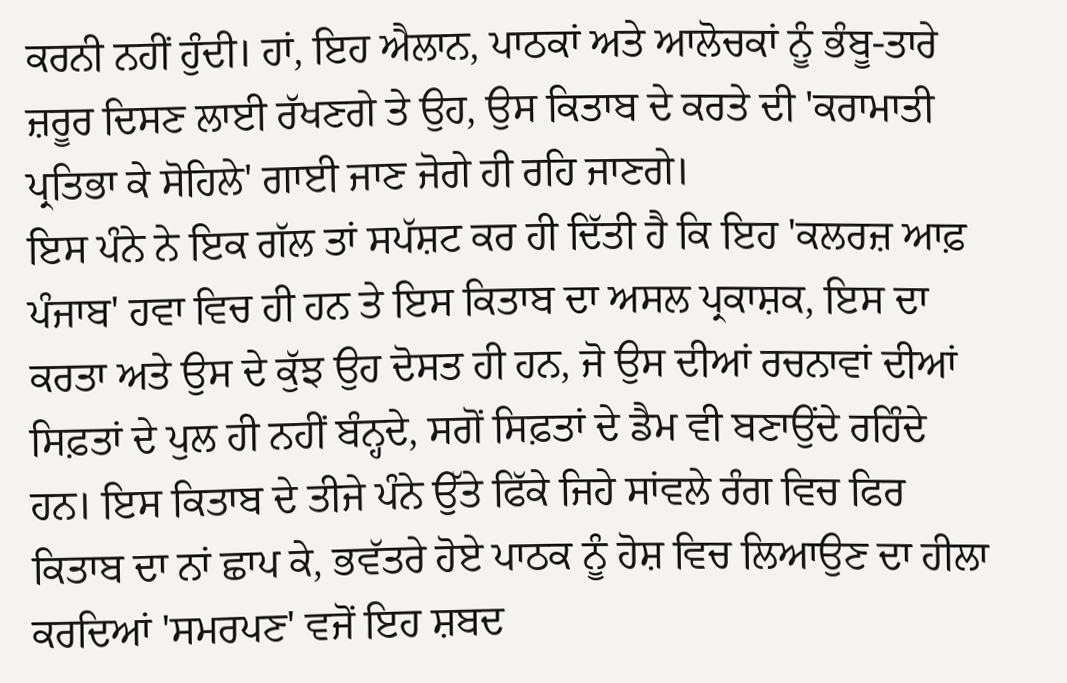ਕਰਨੀ ਨਹੀਂ ਹੁੰਦੀ। ਹਾਂ, ਇਹ ਐਲਾਨ, ਪਾਠਕਾਂ ਅਤੇ ਆਲੋਚਕਾਂ ਨੂੰ ਭੰਬੂ-ਤਾਰੇ ਜ਼ਰੂਰ ਦਿਸਣ ਲਾਈ ਰੱਖਣਗੇ ਤੇ ਉਹ, ਉਸ ਕਿਤਾਬ ਦੇ ਕਰਤੇ ਦੀ 'ਕਰਾਮਾਤੀ ਪ੍ਰਤਿਭਾ ਕੇ ਸੋਹਿਲੇ' ਗਾਈ ਜਾਣ ਜੋਗੇ ਹੀ ਰਹਿ ਜਾਣਗੇ।
ਇਸ ਪੰਨੇ ਨੇ ਇਕ ਗੱਲ ਤਾਂ ਸਪੱਸ਼ਟ ਕਰ ਹੀ ਦਿੱਤੀ ਹੈ ਕਿ ਇਹ 'ਕਲਰਜ਼ ਆਫ਼ ਪੰਜਾਬ' ਹਵਾ ਵਿਚ ਹੀ ਹਨ ਤੇ ਇਸ ਕਿਤਾਬ ਦਾ ਅਸਲ ਪ੍ਰਕਾਸ਼ਕ, ਇਸ ਦਾ ਕਰਤਾ ਅਤੇ ਉਸ ਦੇ ਕੁੱਝ ਉਹ ਦੋਸਤ ਹੀ ਹਨ, ਜੋ ਉਸ ਦੀਆਂ ਰਚਨਾਵਾਂ ਦੀਆਂ ਸਿਫ਼ਤਾਂ ਦੇ ਪੁਲ ਹੀ ਨਹੀਂ ਬੰਨ੍ਹਦੇ, ਸਗੋਂ ਸਿਫ਼ਤਾਂ ਦੇ ਡੈਮ ਵੀ ਬਣਾਉਂਦੇ ਰਹਿੰਦੇ ਹਨ। ਇਸ ਕਿਤਾਬ ਦੇ ਤੀਜੇ ਪੰਨੇ ਉੱਤੇ ਫਿੱਕੇ ਜਿਹੇ ਸਾਂਵਲੇ ਰੰਗ ਵਿਚ ਫਿਰ ਕਿਤਾਬ ਦਾ ਨਾਂ ਛਾਪ ਕੇ, ਭਵੱਤਰੇ ਹੋਏ ਪਾਠਕ ਨੂੰ ਹੋਸ਼ ਵਿਚ ਲਿਆਉਣ ਦਾ ਹੀਲਾ ਕਰਦਿਆਂ 'ਸਮਰਪਣ' ਵਜੋਂ ਇਹ ਸ਼ਬਦ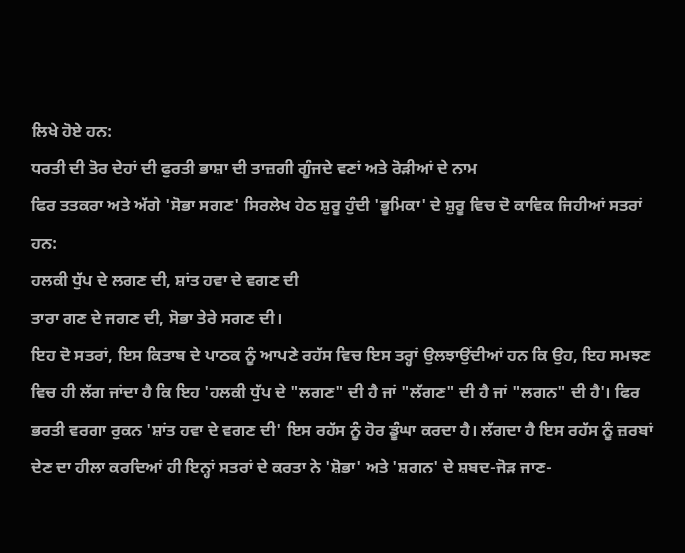ਲਿਖੇ ਹੋਏ ਹਨ:
ਧਰਤੀ ਦੀ ਤੋਰ ਦੇਹਾਂ ਦੀ ਫੁਰਤੀ ਭਾਸ਼ਾ ਦੀ ਤਾਜ਼ਗੀ ਗੂੰਜਦੇ ਵਣਾਂ ਅਤੇ ਰੋੜੀਆਂ ਦੇ ਨਾਮ
ਫਿਰ ਤਤਕਰਾ ਅਤੇ ਅੱਗੇ 'ਸੋਭਾ ਸਗਣ' ਸਿਰਲੇਖ ਹੇਠ ਸ਼ੁਰੂ ਹੁੰਦੀ 'ਭੂਮਿਕਾ' ਦੇ ਸ਼ੁਰੂ ਵਿਚ ਦੋ ਕਾਵਿਕ ਜਿਹੀਆਂ ਸਤਰਾਂ ਹਨ:
ਹਲਕੀ ਧੁੱਪ ਦੇ ਲਗਣ ਦੀ, ਸ਼ਾਂਤ ਹਵਾ ਦੇ ਵਗਣ ਦੀ
ਤਾਰਾ ਗਣ ਦੇ ਜਗਣ ਦੀ, ਸੋਭਾ ਤੇਰੇ ਸਗਣ ਦੀ।
ਇਹ ਦੋ ਸਤਰਾਂ, ਇਸ ਕਿਤਾਬ ਦੇ ਪਾਠਕ ਨੂੰ ਆਪਣੇ ਰਹੱਸ ਵਿਚ ਇਸ ਤਰ੍ਹਾਂ ਉਲਝਾਉਂਦੀਆਂ ਹਨ ਕਿ ਉਹ, ਇਹ ਸਮਝਣ ਵਿਚ ਹੀ ਲੱਗ ਜਾਂਦਾ ਹੈ ਕਿ ਇਹ 'ਹਲਕੀ ਧੁੱਪ ਦੇ "ਲਗਣ" ਦੀ ਹੈ ਜਾਂ "ਲੱਗਣ" ਦੀ ਹੈ ਜਾਂ "ਲਗਨ" ਦੀ ਹੈ'। ਫਿਰ ਭਰਤੀ ਵਰਗਾ ਰੁਕਨ 'ਸ਼ਾਂਤ ਹਵਾ ਦੇ ਵਗਣ ਦੀ' ਇਸ ਰਹੱਸ ਨੂੰ ਹੋਰ ਡੂੰਘਾ ਕਰਦਾ ਹੈ। ਲੱਗਦਾ ਹੈ ਇਸ ਰਹੱਸ ਨੂੰ ਜ਼ਰਬਾਂ ਦੇਣ ਦਾ ਹੀਲਾ ਕਰਦਿਆਂ ਹੀ ਇਨ੍ਹਾਂ ਸਤਰਾਂ ਦੇ ਕਰਤਾ ਨੇ 'ਸ਼ੋਭਾ' ਅਤੇ 'ਸ਼ਗਨ' ਦੇ ਸ਼ਬਦ-ਜੋੜ ਜਾਣ-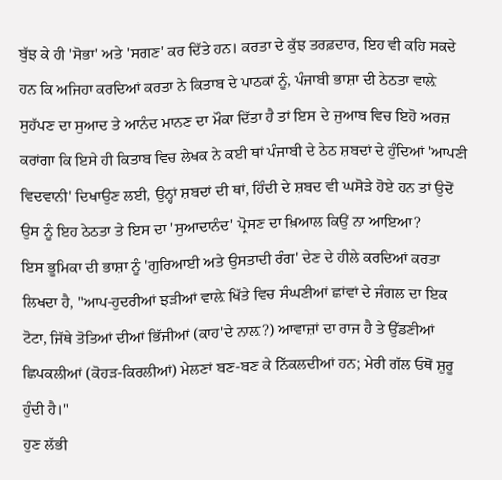ਬੁੱਝ ਕੇ ਹੀ 'ਸੋਭਾ' ਅਤੇ 'ਸਗਣ' ਕਰ ਦਿੱਤੇ ਹਨ। ਕਰਤਾ ਦੇ ਕੁੱਝ ਤਰਫ਼ਦਾਰ, ਇਹ ਵੀ ਕਹਿ ਸਕਦੇ ਹਨ ਕਿ ਅਜਿਹਾ ਕਰਦਿਆਂ ਕਰਤਾ ਨੇ ਕਿਤਾਬ ਦੇ ਪਾਠਕਾਂ ਨੂੰ, ਪੰਜਾਬੀ ਭਾਸ਼ਾ ਦੀ ਠੇਠਤਾ ਵਾਲ਼ੇ ਸੁਹੱਪਣ ਦਾ ਸੁਆਦ ਤੇ ਆਨੰਦ ਮਾਨਣ ਦਾ ਮੌਕਾ ਦਿੱਤਾ ਹੈ ਤਾਂ ਇਸ ਦੇ ਜੁਆਬ ਵਿਚ ਇਹੋ ਅਰਜ਼ ਕਰਾਂਗਾ ਕਿ ਇਸੇ ਹੀ ਕਿਤਾਬ ਵਿਚ ਲੇਖਕ ਨੇ ਕਈ ਥਾਂ ਪੰਜਾਬੀ ਦੇ ਠੇਠ ਸ਼ਬਦਾਂ ਦੇ ਹੁੰਦਿਆਂ 'ਆਪਣੀ ਵਿਦਵਾਨੀ' ਦਿਖਾਉਣ ਲਈ, ਉਨ੍ਹਾਂ ਸ਼ਬਦਾਂ ਦੀ ਥਾਂ, ਹਿੰਦੀ ਦੇ ਸ਼ਬਦ ਵੀ ਘਸੋੜੇ ਹੋਏ ਹਨ ਤਾਂ ਉਦੋਂ ਉਸ ਨੂੰ ਇਹ ਠੇਠਤਾ ਤੇ ਇਸ ਦਾ 'ਸੁਆਦਾਨੰਦ' ਪ੍ਰੋਸਣ ਦਾ ਖ਼ਿਆਲ ਕਿਉਂ ਨਾ ਆਇਆ?
ਇਸ ਭੂਮਿਕਾ ਦੀ ਭਾਸ਼ਾ ਨੂੰ 'ਗੁਰਿਆਈ ਅਤੇ ਉਸਤਾਦੀ ਰੰਗ' ਦੇਣ ਦੇ ਹੀਲੇ ਕਰਦਿਆਂ ਕਰਤਾ ਲਿਖਦਾ ਹੈ, "ਆਪ-ਹੁਦਰੀਆਂ ਝੜੀਆਂ ਵਾਲ਼ੇ ਖਿੱਤੇ ਵਿਚ ਸੰਘਣੀਆਂ ਛਾਂਵਾਂ ਦੇ ਜੰਗਲ ਦਾ ਇਕ ਟੋਟਾ, ਜਿੱਥੇ ਤੋਤਿਆਂ ਦੀਆਂ ਭਿੱਜੀਆਂ (ਕਾਹ'ਦੇ ਨਾਲ਼?) ਆਵਾਜ਼ਾਂ ਦਾ ਰਾਜ ਹੈ ਤੇ ਉੱਡਣੀਆਂ ਛਿਪਕਲੀਆਂ (ਕੋਹੜ-ਕਿਰਲੀਆਂ) ਮੇਲਣਾਂ ਬਣ-ਬਣ ਕੇ ਨਿੱਕਲਦੀਆਂ ਹਨ; ਮੇਰੀ ਗੱਲ ਓਥੋਂ ਸ਼ੁਰੂ ਹੁੰਦੀ ਹੈ।"
ਹੁਣ ਲੱਭੀ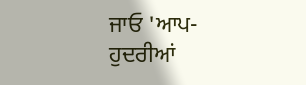ਜਾਓ 'ਆਪ-ਹੁਦਰੀਆਂ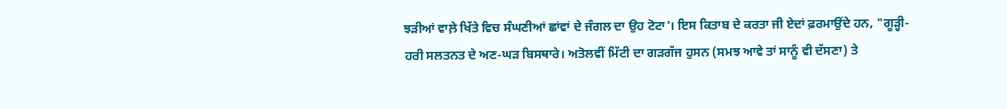ਝੜੀਆਂ ਵਾਲ਼ੇ ਖਿੱਤੇ ਵਿਚ ਸੰਘਣੀਆਂ ਛਾਂਵਾਂ ਦੇ ਜੰਗਲ ਦਾ ਉਹ ਟੋਟਾ'। ਇਸ ਕਿਤਾਬ ਦੇ ਕਰਤਾ ਜੀ ਏਦਾਂ ਫ਼ਰਮਾਉਂਦੇ ਹਨ, "ਗੂੜ੍ਹੀ-ਹਰੀ ਸਲਤਨਤ ਦੇ ਅਣ-ਘੜ ਬਿਸਥਾਰੇ। ਅਤੋਲਵੀਂ ਮਿੱਟੀ ਦਾ ਗੜਗੱਜ ਹੁਸਨ (ਸਮਝ ਆਵੇ ਤਾਂ ਸਾਨੂੰ ਵੀ ਦੱਸਣਾ) ਤੇ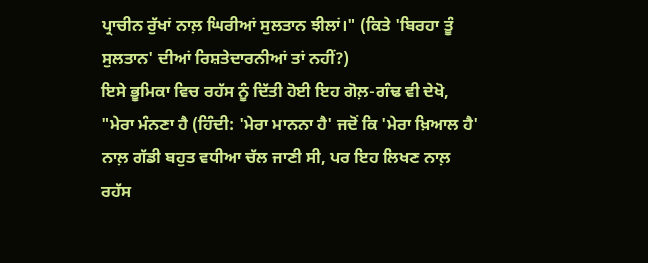ਪ੍ਰਾਚੀਨ ਰੁੱਖਾਂ ਨਾਲ਼ ਘਿਰੀਆਂ ਸੁਲਤਾਨ ਝੀਲਾਂ।" (ਕਿਤੇ 'ਬਿਰਹਾ ਤੂੰ ਸੁਲਤਾਨ' ਦੀਆਂ ਰਿਸ਼ਤੇਦਾਰਨੀਆਂ ਤਾਂ ਨਹੀਂ?)
ਇਸੇ ਭੂਮਿਕਾ ਵਿਚ ਰਹੱਸ ਨੂੰ ਦਿੱਤੀ ਹੋਈ ਇਹ ਗੋਲ਼-ਗੰਢ ਵੀ ਦੇਖੋ, "ਮੇਰਾ ਮੰਨਣਾ ਹੈ (ਹਿੰਦੀ: 'ਮੇਰਾ ਮਾਨਨਾ ਹੈ' ਜਦੋਂ ਕਿ 'ਮੇਰਾ ਖ਼ਿਆਲ ਹੈ' ਨਾਲ਼ ਗੱਡੀ ਬਹੁਤ ਵਧੀਆ ਚੱਲ ਜਾਣੀ ਸੀ, ਪਰ ਇਹ ਲਿਖਣ ਨਾਲ਼ ਰਹੱਸ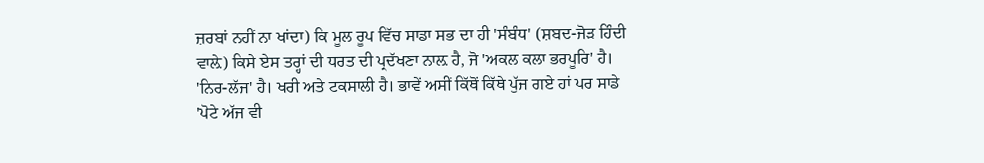ਜ਼ਰਬਾਂ ਨਹੀਂ ਨਾ ਖਾਂਦਾ) ਕਿ ਮੂਲ ਰੂਪ ਵਿੱਚ ਸਾਡਾ ਸਭ ਦਾ ਹੀ 'ਸੰਬੰਧ' (ਸ਼ਬਦ-ਜੋੜ ਹਿੰਦੀ ਵਾਲ਼ੇ) ਕਿਸੇ ਏਸ ਤਰ੍ਹਾਂ ਦੀ ਧਰਤ ਦੀ ਪ੍ਰਦੱਖਣਾ ਨਾਲ਼ ਹੈ, ਜੋ 'ਅਕਲ ਕਲਾ ਭਰਪੂਰਿ' ਹੈ। 'ਨਿਰ-ਲੱਜ' ਹੈ। ਖਰੀ ਅਤੇ ਟਕਸਾਲੀ ਹੈ। ਭਾਵੇਂ ਅਸੀਂ ਕਿੱਥੋਂ ਕਿੱਥੇ ਪੁੱਜ ਗਏ ਹਾਂ ਪਰ ਸਾਡੇ 'ਪੋਟੇ ਅੱਜ ਵੀ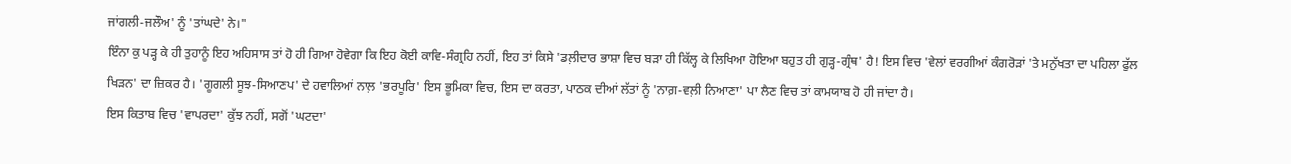ਜਾਂਗਲੀ-ਜਲੌਅ' ਨੂੰ 'ਤਾਂਘਦੇ' ਨੇ।"
ਇੰਨਾ ਕੁ ਪੜ੍ਹ ਕੇ ਹੀ ਤੁਹਾਨੂੰ ਇਹ ਅਹਿਸਾਸ ਤਾਂ ਹੋ ਹੀ ਗਿਆ ਹੋਵੇਗਾ ਕਿ ਇਹ ਕੋਈ ਕਾਵਿ-ਸੰਗ੍ਰਹਿ ਨਹੀਂ, ਇਹ ਤਾਂ ਕਿਸੇ 'ਡਲ਼ੀਦਾਰ ਭਾਸ਼ਾ ਵਿਚ ਬੜਾ ਹੀ ਕਿੱਲ੍ਹ ਕੇ ਲਿਖਿਆ ਹੋਇਆ ਬਹੁਤ ਹੀ ਗੁੜ੍ਹ-ਗ੍ਰੰਥ' ਹੈ! ਇਸ ਵਿਚ 'ਵੇਲਾਂ ਵਰਗੀਆਂ ਕੰਗਰੋੜਾਂ 'ਤੇ ਮਨੁੱਖਤਾ ਦਾ ਪਹਿਲਾ ਫੁੱਲ ਖਿੜਨ' ਦਾ ਜ਼ਿਕਰ ਹੈ। 'ਗੂਗਲੀ ਸੂਝ-ਸਿਆਣਪ' ਦੇ ਹਵਾਲਿਆਂ ਨਾਲ਼ 'ਭਰਪੂਰਿ' ਇਸ ਭੂਮਿਕਾ ਵਿਚ, ਇਸ ਦਾ ਕਰਤਾ, ਪਾਠਕ ਦੀਆਂ ਲੱਤਾਂ ਨੂੰ 'ਨਾਗ਼-ਵਲ਼ੀ ਨਿਆਣਾ' ਪਾ ਲੈਣ ਵਿਚ ਤਾਂ ਕਾਮਯਾਬ ਹੋ ਹੀ ਜਾਂਦਾ ਹੈ।
ਇਸ ਕਿਤਾਬ ਵਿਚ 'ਵਾਪਰਦਾ' ਕੁੱਝ ਨਹੀਂ, ਸਗੋਂ 'ਘਟਦਾ'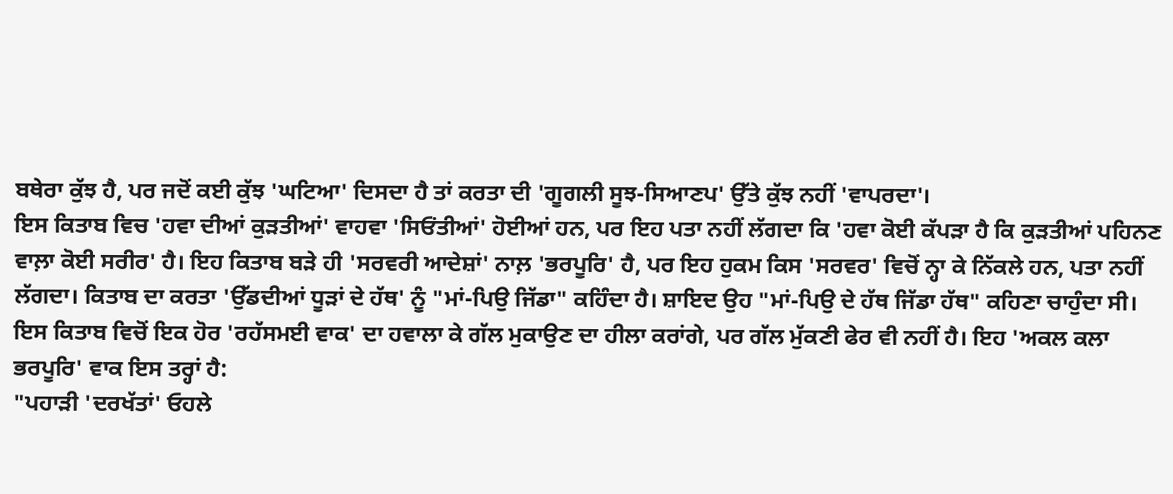ਬਥੇਰਾ ਕੁੱਝ ਹੈ, ਪਰ ਜਦੋਂ ਕਈ ਕੁੱਝ 'ਘਟਿਆ' ਦਿਸਦਾ ਹੈ ਤਾਂ ਕਰਤਾ ਦੀ 'ਗੂਗਲੀ ਸੂਝ-ਸਿਆਣਪ' ਉੱਤੇ ਕੁੱਝ ਨਹੀਂ 'ਵਾਪਰਦਾ'।
ਇਸ ਕਿਤਾਬ ਵਿਚ 'ਹਵਾ ਦੀਆਂ ਕੁੜਤੀਆਂ' ਵਾਹਵਾ 'ਸਿਓਂਤੀਆਂ' ਹੋਈਆਂ ਹਨ, ਪਰ ਇਹ ਪਤਾ ਨਹੀਂ ਲੱਗਦਾ ਕਿ 'ਹਵਾ ਕੋਈ ਕੱਪੜਾ ਹੈ ਕਿ ਕੁੜਤੀਆਂ ਪਹਿਨਣ ਵਾਲ਼ਾ ਕੋਈ ਸਰੀਰ' ਹੈ। ਇਹ ਕਿਤਾਬ ਬੜੇ ਹੀ 'ਸਰਵਰੀ ਆਦੇਸ਼ਾਂ' ਨਾਲ਼ 'ਭਰਪੂਰਿ' ਹੈ, ਪਰ ਇਹ ਹੁਕਮ ਕਿਸ 'ਸਰਵਰ' ਵਿਚੋਂ ਨ੍ਹਾ ਕੇ ਨਿੱਕਲੇ ਹਨ, ਪਤਾ ਨਹੀਂ ਲੱਗਦਾ। ਕਿਤਾਬ ਦਾ ਕਰਤਾ 'ਉੱਡਦੀਆਂ ਧੂੜਾਂ ਦੇ ਹੱਥ' ਨੂੰ "ਮਾਂ-ਪਿਉ ਜਿੱਡਾ" ਕਹਿੰਦਾ ਹੈ। ਸ਼ਾਇਦ ਉਹ "ਮਾਂ-ਪਿਉ ਦੇ ਹੱਥ ਜਿੱਡਾ ਹੱਥ" ਕਹਿਣਾ ਚਾਹੁੰਦਾ ਸੀ।
ਇਸ ਕਿਤਾਬ ਵਿਚੋਂ ਇਕ ਹੋਰ 'ਰਹੱਸਮਈ ਵਾਕ' ਦਾ ਹਵਾਲਾ ਕੇ ਗੱਲ ਮੁਕਾਉਣ ਦਾ ਹੀਲਾ ਕਰਾਂਗੇ, ਪਰ ਗੱਲ ਮੁੱਕਣੀ ਫੇਰ ਵੀ ਨਹੀਂ ਹੈ। ਇਹ 'ਅਕਲ ਕਲਾ ਭਰਪੂਰਿ' ਵਾਕ ਇਸ ਤਰ੍ਹਾਂ ਹੈ:
"ਪਹਾੜੀ 'ਦਰਖੱਤਾਂ' ਓਹਲੇ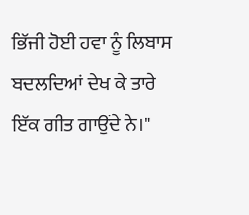ਭਿੱਜੀ ਹੋਈ ਹਵਾ ਨੂੰ ਲਿਬਾਸ ਬਦਲਦਿਆਂ ਦੇਖ ਕੇ ਤਾਰੇ ਇੱਕ ਗੀਤ ਗਾਉਂਦੇ ਨੇ।"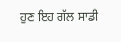ਹੁਣ ਇਹ ਗੱਲ ਸਾਡੀ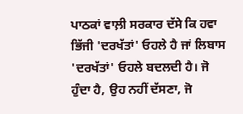ਪਾਠਕਾਂ ਵਾਲ਼ੀ ਸਰਕਾਰ ਦੱਸੇ ਕਿ ਹਵਾ ਭਿੱਜੀ 'ਦਰਖੱਤਾਂ' ਓਹਲੇ ਹੈ ਜਾਂ ਲਿਬਾਸ 'ਦਰਖੱਤਾਂ' ਓਹਲੇ ਬਦਲਦੀ ਹੈ। ਜੋ ਹੁੰਦਾ ਹੈ, ਉਹ ਨਹੀਂ ਦੱਸਣਾ, ਜੋ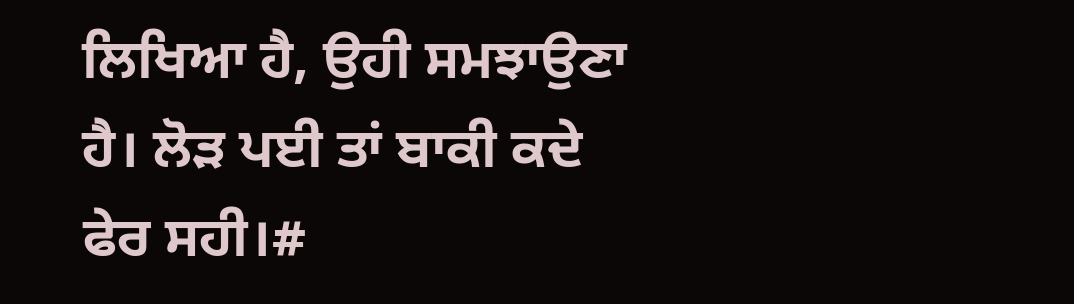ਲਿਖਿਆ ਹੈ, ਉਹੀ ਸਮਝਾਉਣਾ ਹੈ। ਲੋੜ ਪਈ ਤਾਂ ਬਾਕੀ ਕਦੇ ਫੇਰ ਸਹੀ।#